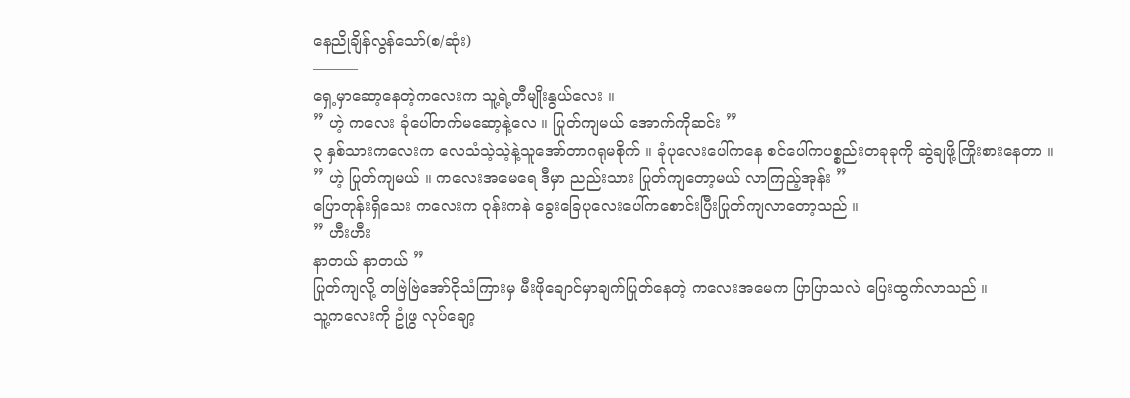နေညိုချိန်လွန်သော်(စ/ဆုံး)
———
ရှေ့မှာဆော့နေတဲ့ကလေးက သူ့ရဲ့တီမျိုးနွယ်လေး ။
” ဟဲ့ ကလေး ခုံပေါ်တက်မဆော့နဲ့လေ ။ ပြုတ်ကျမယ် အောက်ကိုဆင်း ”
၃ နှစ်သားကလေးက လေသံသဲ့သဲ့နဲ့သူအော်တာဂရုမစိုက် ။ ခုံပုလေးပေါ်ကနေ စင်ပေါ်ကပစ္စည်းတခုခုကို ဆွဲချဖို့ကြိုးစားနေတာ ။
” ဟဲ့ ပြုတ်ကျမယ် ။ ကလေးအမေရေ ဒီမှာ ညည်းသား ပြုတ်ကျတော့မယ် လာကြည့်အုန်း ”
ပြောတုန်းရှိသေး ကလေးက ဝုန်းကနဲ ခွေးခြေပုလေးပေါ်ကစောင်းပြီးပြုတ်ကျလာတော့သည် ။
” ဟီးဟီး
နာတယ် နာတယ် ”
ပြုတ်ကျလို့ တဗြဲဗြဲအော်ငိုသံကြားမှ မီးဖိုချောင်မှာချက်ပြုတ်နေတဲ့ ကလေးအမေက ပြာပြာသလဲ ပြေးထွက်လာသည် ။
သူ့ကလေးကို ဥုံဖွ လုပ်ချော့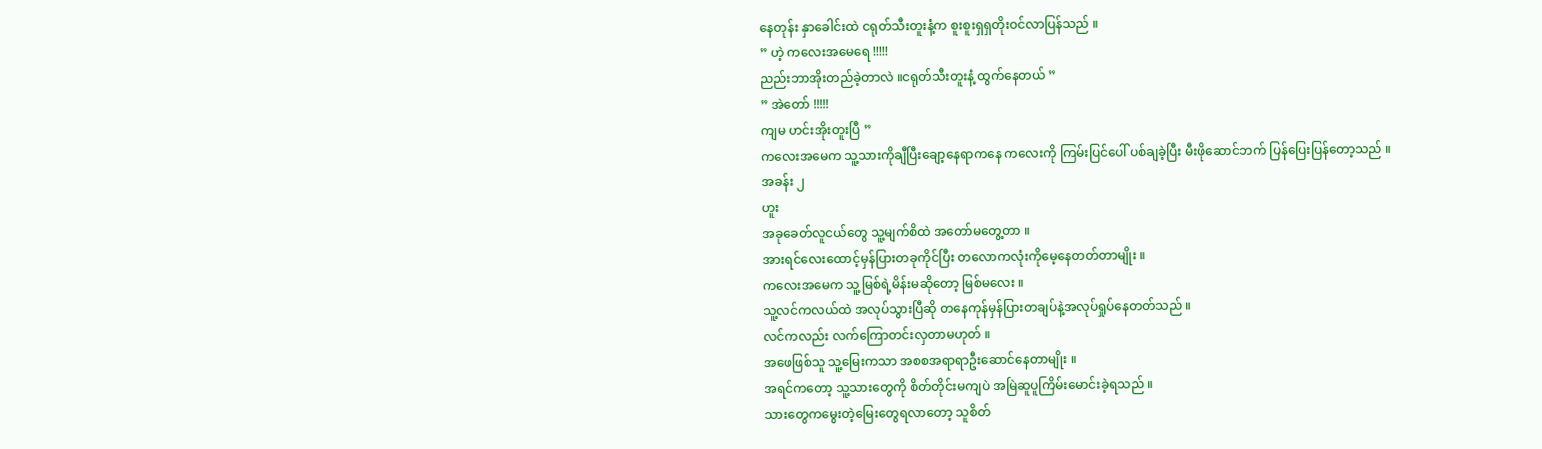နေတုန်း နှာခေါင်းထဲ ငရုတ်သီးတူးနံ့က စူးစူးရှရှတိုးဝင်လာပြန်သည် ။
” ဟဲ့ ကလေးအမေရေ !!!!!
ညည်းဘာအိုးတည်ခဲ့တာလဲ ။ငရုတ်သီးတူးနံ့ ထွက်နေတယ် ”
” အဲတော် !!!!!
ကျမ ဟင်းအိုးတူးပြီ ”
ကလေးအမေက သူ့သားကိုချီပြီးချော့နေရာကနေ ကလေးကို ကြမ်းပြင်ပေါ် ပစ်ချခဲ့ပြီး မီးဖိုဆောင်ဘက် ပြန်ပြေးပြန်တော့သည် ။
အခန်း ၂
ဟူး
အခုခေတ်လူငယ်တွေ သူ့မျက်စိထဲ အတော်မတွေ့တာ ။
အားရင်လေးထောင့်မှန်ပြားတခုကိုင်ပြီး တလောကလုံးကိုမေ့နေတတ်တာမျိုး ။
ကလေးအမေက သူ့မြစ်ရဲ့မိန်းမဆိုတော့ မြစ်မလေး ။
သူ့လင်ကလယ်ထဲ အလုပ်သွားပြီဆို တနေကုန်မှန်ပြားတချပ်နဲ့အလုပ်ရှုပ်နေတတ်သည် ။
လင်ကလည်း လက်ကြောတင်းလှတာမဟုတ် ။
အဖေဖြစ်သူ သူ့မြေးကသာ အစစအရာရာဦးဆောင်နေတာမျိုး ။
အရင်ကတော့ သူ့သားတွေကို စိတ်တိုင်းမကျပဲ အမြဲဆူပူကြိမ်းမောင်းခဲ့ရသည် ။
သားတွေကမွေးတဲ့မြေးတွေရလာတော့ သူစိတ်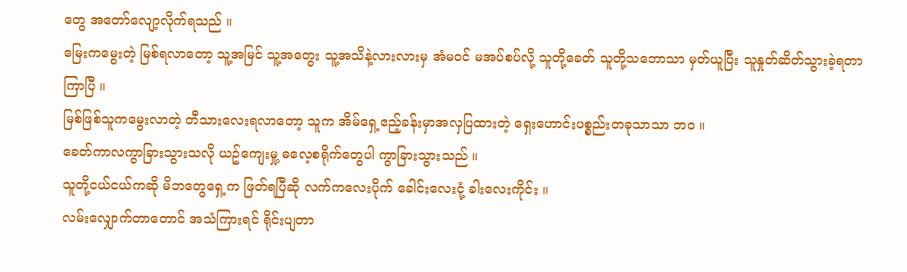တွေ အတော်လျော့လိုက်ရသည် ။
မြေးကမွေးတဲ့ မြစ်ရလာတော့ သူ့အမြင် သူ့အတွေး သူ့အသိနဲ့လားလားမှ အံမဝင် မအပ်စပ်လို့ သူတို့ခေတ် သူတို့သဘောသာ မှတ်ယူပြီး သူနှုတ်ဆိတ်သွားခဲ့ရတာ ကြာပြီ ။
မြစ်ဖြစ်သူကမွေးလာတဲ့ တီသားလေးရလာတော့ သူက အိမ်ရှေ့ဧည့်ခန်းမှာအလှပြထားတဲ့ ရှေးဟောင်းပစ္စည်းတခုသာသာ ဘဝ ။
ခေတ်ကာလကွာခြားသွားသလို ယဥ်ကျေးမှု့ ဓလေ့စရိုက်တွေပါ ကွာခြားသွားသည် ။
သူတို့ငယ်ငယ်ကဆို မိဘတွေရှေ့က ဖြတ်ရပြီဆို လက်ကလေးပိုက် ခေါင်းလေးငုံ့ ခါးလေးကိုင်း ။
လမ်းလျှောက်တာတောင် အသံကြားရင် ရိုင်းပျတာ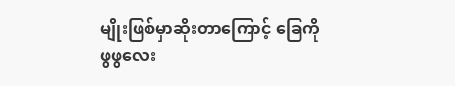မျိုးဖြစ်မှာဆိုးတာကြောင့် ခြေကိုဖွဖွလေး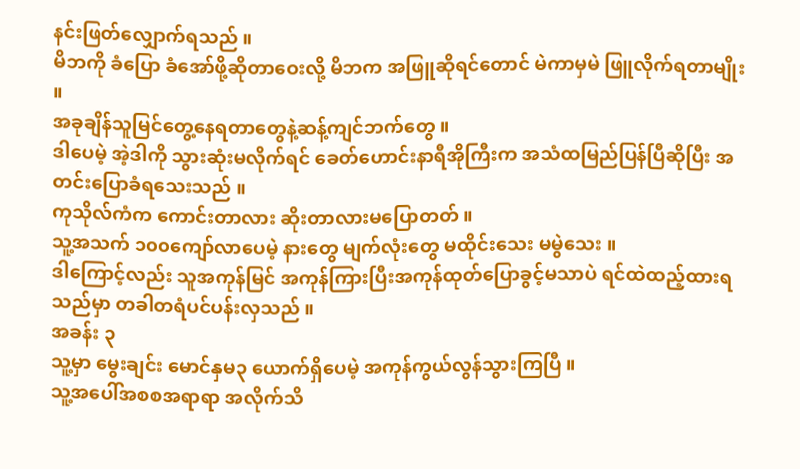နင်းဖြတ်လျှောက်ရသည် ။
မိဘကို ခံပြော ခံအော်ဖို့ဆိုတာဝေးလို့ မိဘက အဖြူဆိုရင်တောင် မဲကာမှမဲ ဖြူလိုက်ရတာမျိုး ။
အခုချိန်သူမြင်တွေ့နေရတာတွေနဲ့ဆန့်ကျင်ဘက်တွေ ။
ဒါပေမဲ့ အဲ့ဒါကို သွားဆုံးမလိုက်ရင် ခေတ်ဟောင်းနာရီအိုကြီးက အသံထမြည်ပြန်ပြီဆိုပြီး အတင်းပြောခံရသေးသည် ။
ကုသိုလ်ကံက ကောင်းတာလား ဆိုးတာလားမပြောတတ် ။
သူ့အသက် ၁၀၀ကျော်လာပေမဲ့ နားတွေ မျက်လုံးတွေ မထိုင်းသေး မမွဲသေး ။
ဒါကြောင့်လည်း သူအကုန်မြင် အကုန်ကြားပြီးအကုန်ထုတ်ပြောခွင့်မသာပဲ ရင်ထဲထည့်ထားရသည်မှာ တခါတရံပင်ပန်းလှသည် ။
အခန်း ၃
သူ့မှာ မွေးချင်း မောင်နှမ၃ ယောက်ရှိပေမဲ့ အကုန်ကွယ်လွန်သွားကြပြီ ။
သူ့အပေါ်အစစအရာရာ အလိုက်သိ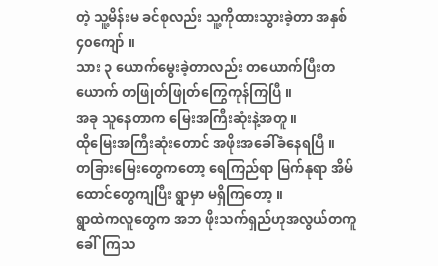တဲ့ သူ့မိန်းမ ခင်စုလည်း သူ့ကိုထားသွားခဲ့တာ အနှစ် ၄၀ကျော် ။
သား ၃ ယောက်မွေးခဲ့တာလည်း တယောက်ပြီးတယောက် တဖြုတ်ဖြုတ်ကြွေကုန်ကြပြီ ။
အခု သူနေတာက မြေးအကြီးဆုံးနဲ့အတူ ။
ထိုမြေးအကြီးဆုံးတောင် အဖိုးအခေါ်ခံနေရပြီ ။
တခြားမြေးတွေကတော့ ရေကြည်ရာ မြက်နုရာ အိမ်ထောင်တွေကျပြီး ရွာမှာ မရှိကြတော့ ။
ရွာထဲကလူတွေက အဘ ဖိုးသက်ရှည်ဟုအလွယ်တကူခေါ်ကြသ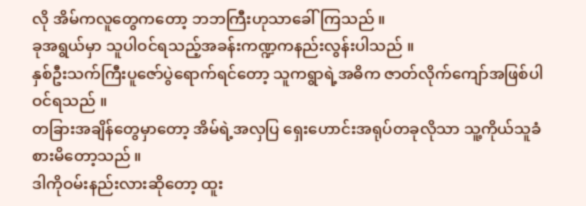လို အိမ်ကလူတွေကတော့ ဘဘကြီးဟုသာခေါ်ကြသည် ။
ခုအရွယ်မှာ သူပါဝင်ရသည့်အခန်းကဏ္ဍကနည်းလွန်းပါသည် ။
နှစ်ဦးသက်ကြီးပူဇော်ပွဲရောက်ရင်တော့ သူကရွာရဲ့အဓိက ဇာတ်လိုက်ကျော်အဖြစ်ပါဝင်ရသည် ။
တခြားအချိန်တွေမှာတော့ အိမ်ရဲ့အလှပြ ရှေးဟောင်းအရုပ်တခုလိုသာ သူ့ကိုယ်သူခံစားမိတော့သည် ။
ဒါကိုဝမ်းနည်းလားဆိုတော့ ထူး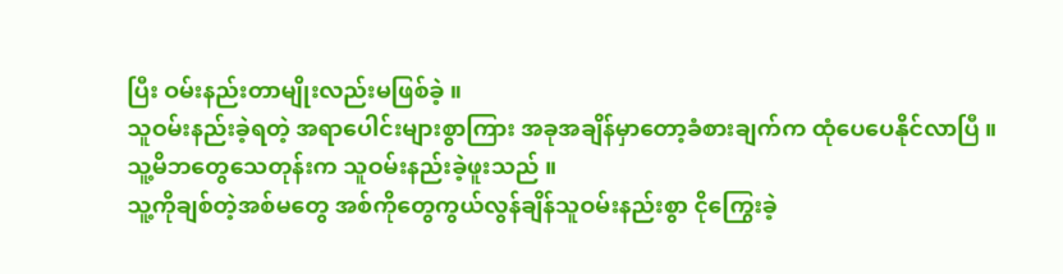ပြီး ဝမ်းနည်းတာမျိုးလည်းမဖြစ်ခဲ့ ။
သူဝမ်းနည်းခဲ့ရတဲ့ အရာပေါင်းများစွာကြား အခုအချိန်မှာတော့ခံစားချက်က ထုံပေပေနိုင်လာပြီ ။
သူ့မိဘတွေသေတုန်းက သူဝမ်းနည်းခဲ့ဖူးသည် ။
သူ့ကိုချစ်တဲ့အစ်မတွေ အစ်ကိုတွေကွယ်လွန်ချိန်သူဝမ်းနည်းစွာ ငိုကြွေးခဲ့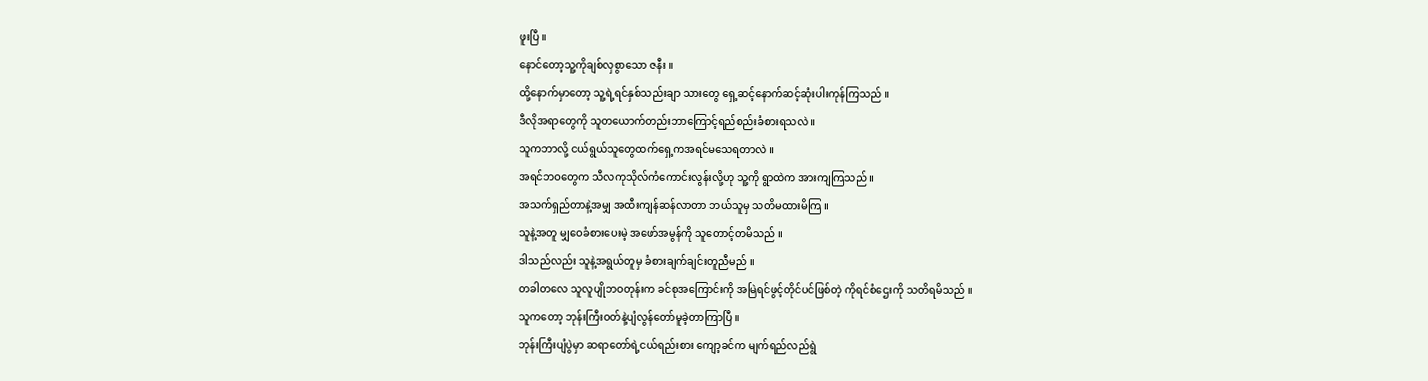ဖူးပြီ ။
နောင်တော့သူ့ကိုချစ်လှစွာသော ဇနီး ။
ထို့နောက်မှာတော့ သူ့ရဲ့ရင်နှစ်သည်းချာ သားတွေ ရှေ့ဆင့်နောက်ဆင့်ဆုံးပါးကုန်ကြသည် ။
ဒီလိုအရာတွေကို သူတယောက်တည်းဘာကြောင့်ရည်စည်းခံစားရသလဲ ။
သူကဘာလို့ ငယ်ရွယ်သူတွေထက်ရှေ့ကအရင်မသေရတာလဲ ။
အရင်ဘဝတွေက သီလကုသိုလ်ကံကောင်းလွန်းလို့ဟု သူ့ကို ရွာထဲက အားကျကြသည် ။
အသက်ရှည်တာနဲ့အမျှ အထီးကျန်ဆန်လာတာ ဘယ်သူမှ သတိမထားမိကြ ။
သူနဲ့အတူ မျှဝေခံစားပေးမဲ့ အဖော်အမွန်ကို သူတောင့်တမိသည် ။
ဒါသည်လည်း သူနဲ့အရွယ်တူမှ ခံစားချက်ချင်းတူညီမည် ။
တခါတလေ သူလူပျိုဘဝတုန်းက ခင်စုအကြောင်းကို အမြဲရင်ဖွင့်တိုင်ပင်ဖြစ်တဲ့ ကိုရင်စံဌေးကို သတိရမိသည် ။
သူကတော့ ဘုန်းကြီးဝတ်နဲ့ပျံလွန်တော်မူခဲ့တာကြာပြီ ။
ဘုန်းကြီးပျံပွဲမှာ ဆရာတော်ရဲ့ငယ်ရည်းစား ကျော့ခင်က မျက်ရည်လည်ရွဲ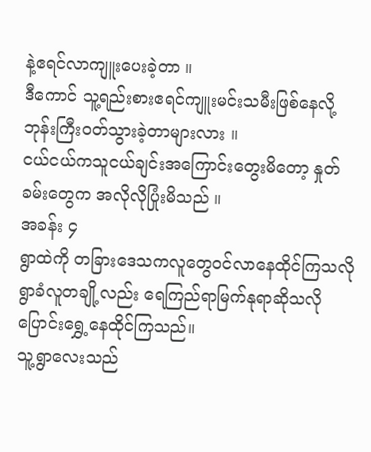နဲ့ဧရင်လာကျူးပေးခဲ့တာ ။
ဒီကောင် သူ့ရည်းစားဧရင်ကျူးမင်းသမီးဖြစ်နေလို့ ဘုန်းကြီးဝတ်သွားခဲ့တာများလား ။
ငယ်ငယ်ကသူငယ်ချင်းအကြောင်းတွေးမိတော့ နှုတ်ခမ်းတွေက အလိုလိုပြုံးမိသည် ။
အခန်း ၄
ရွာထဲကို တခြားဒေသကလူတွေဝင်လာနေထိုင်ကြသလို ရွာခံလူတချို့လည်း ရေကြည်ရာမြက်နုရာဆိုသလိုပြောင်းရွှေ့နေထိုင်ကြသည်။
သူ့ရွာလေးသည်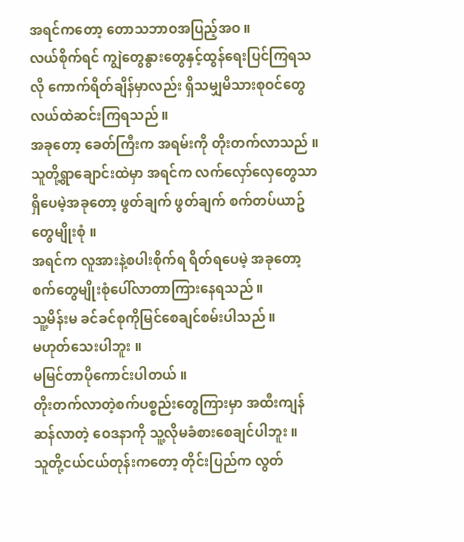အရင်ကတော့ တောသဘာဝအပြည့်အဝ ။
လယ်စိုက်ရင် ကျွဲတွေနွားတွေနှင့်ထွန်ရေးပြင်ကြရသလို ကောက်ရိတ်ချိန်မှာလည်း ရှိသမျှမိသားစုဝင်တွေလယ်ထဲဆင်းကြရသည် ။
အခုတော့ ခေတ်ကြီးက အရမ်းကို တိုးတက်လာသည် ။
သူတို့ရွာချောင်းထဲမှာ အရင်က လက်လှော်လှေတွေသာရှိပေမဲ့အခုတော့ ဖွတ်ချက် ဖွတ်ချက် စက်တပ်ယာဥ်တွေမျိုးစုံ ။
အရင်က လူအားနဲ့စပါးစိုက်ရ ရိတ်ရပေမဲ့ အခုတော့ စက်တွေမျိုးစုံပေါ်လာတာကြားနေရသည် ။
သူ့မိန်းမ ခင်ခင်စုကိုမြင်စေချင်စမ်းပါသည် ။
မဟုတ်သေးပါဘူး ။
မမြင်တာပိုကောင်းပါတယ် ။
တိုးတက်လာတဲ့စက်ပစ္စည်းတွေကြားမှာ အထီးကျန်ဆန်လာတဲ့ ဝေဒနာကို သူ့လိုမခံစားစေချင်ပါဘူး ။
သူတို့ငယ်ငယ်တုန်းကတော့ တိုင်းပြည်က လွတ်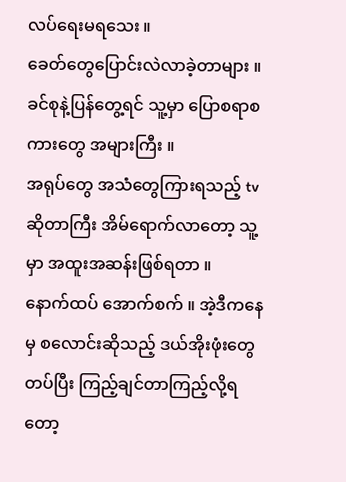လပ်ရေးမရသေး ။
ခေတ်တွေပြောင်းလဲလာခဲ့တာများ ။
ခင်စုနဲ့ပြန်တွေ့ရင် သူ့မှာ ပြောစရာစကားတွေ အများကြီး ။
အရုပ်တွေ အသံတွေကြားရသည့် tv ဆိုတာကြီး အိမ်ရောက်လာတော့ သူ့မှာ အထူးအဆန်းဖြစ်ရတာ ။
နောက်ထပ် အောက်စက် ။ အဲ့ဒီကနေမှ စလောင်းဆိုသည့် ဒယ်အိုးဖုံးတွေတပ်ပြီး ကြည့်ချင်တာကြည့်လို့ရတော့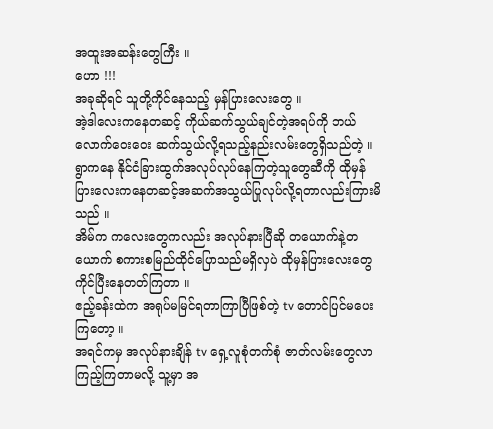အထူးအဆန်းတွေကြီး ။
ဟော !!!
အခုဆိုရင် သူတို့ကိုင်နေသည့် မှန်ပြားလေးတွေ ။
အဲ့ဒါလေးကနေတဆင့် ကိုယ်ဆက်သွယ်ချင်တဲ့အရပ်ကို ဘယ်လောက်ဝေးဝေး ဆက်သွယ်လို့ရသည့်နည်းလမ်းတွေရှိသည်တဲ့ ။
ရွာကနေ နိုင်ငံခြားထွက်အလုပ်လုပ်နေကြတဲ့သူတွေဆီကို ထိုမှန်ပြားလေးကနေတဆင့်အဆက်အသွယ်ပြုလုပ်လို့ရတာလည်းကြားမိသည် ။
အိမ်က ကလေးတွေကလည်း အလုပ်နားပြီဆို တယောက်နဲ့တယောက် စကားစမြည်ထိုင်ပြောသည်မရှိလှပဲ ထိုမှန်ပြားလေးတွေကိုင်ပြီးနေတတ်ကြတာ ။
ဧည့်ခန်းထဲက အရုပ်မမြင်ရတာကြာပြီဖြစ်တဲ့ tv တောင်ပြင်မပေးကြတော့ ။
အရင်ကမှ အလုပ်နားချိန် tv ရှေ့လူစုံတက်စုံ ဇာတ်လမ်းတွေလာကြည့်ကြတာမလို့ သူ့မှာ အ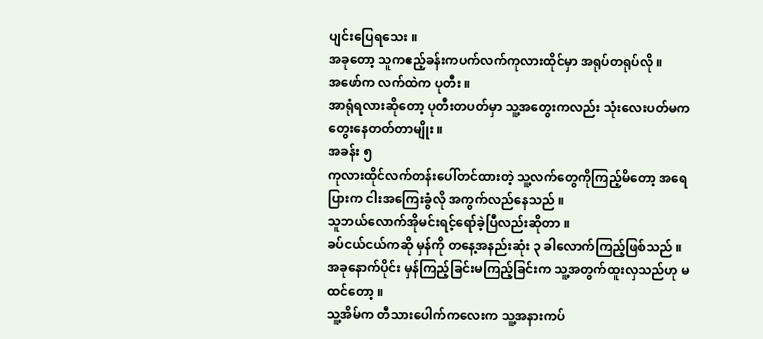ပျင်းပြေရသေး ။
အခုတော့ သူကဧည့်ခန်းကပက်လက်ကုလားထိုင်မှာ အရုပ်တရုပ်လို ။
အဖော်က လက်ထဲက ပုတီး ။
အာရုံရလားဆိုတော့ ပုတီးတပတ်မှာ သူ့အတွေးကလည်း သုံးလေးပတ်မကတွေးနေတတ်တာမျိုး ။
အခန်း ၅
ကုလားထိုင်လက်တန်းပေါ်တင်ထားတဲ့ သူ့လက်တွေကိုကြည့်မိတော့ အရေပြားက ငါးအကြေးခွံလို အကွက်လည်နေသည် ။
သူဘယ်လောက်အိုမင်းရင့်ရော်ခဲ့ပြီလည်းဆိုတာ ။
ခပ်ငယ်ငယ်ကဆို မှန်ကို တနေ့အနည်းဆုံး ၃ ခါလောက်ကြည့်ဖြစ်သည် ။
အခုနောက်ပိုင်း မှန်ကြည့်ခြင်းမကြည့်ခြင်းက သူ့အတွက်ထူးလှသည်ဟု မထင်တော့ ။
သူ့အိမ်က တီသားပေါက်ကလေးက သူ့အနားကပ်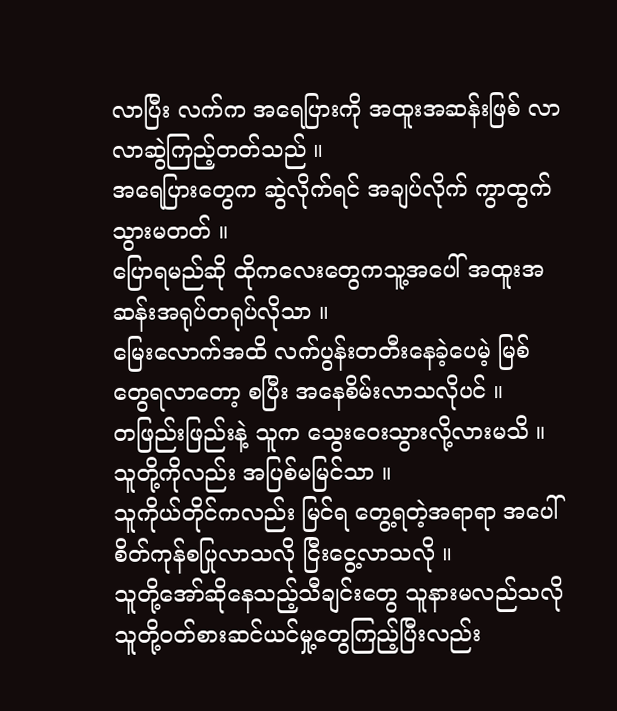လာပြီး လက်က အရေပြားကို အထူးအဆန်းဖြစ် လာလာဆွဲကြည့်တတ်သည် ။
အရေပြားတွေက ဆွဲလိုက်ရင် အချပ်လိုက် ကွာထွက်သွားမတတ် ။
ပြောရမည်ဆို ထိုကလေးတွေကသူ့အပေါ် အထူးအဆန်းအရုပ်တရုပ်လိုသာ ။
မြေးလောက်အထိ လက်ပွန်းတတီးနေခဲ့ပေမဲ့ မြစ်တွေရလာတော့ စပြီး အနေစိမ်းလာသလိုပင် ။
တဖြည်းဖြည်းနဲ့ သူက သွေးဝေးသွားလို့လားမသိ ။
သူတို့ကိုလည်း အပြစ်မမြင်သာ ။
သူကိုယ်တိုင်ကလည်း မြင်ရ တွေ့ရတဲ့အရာရာ အပေါ် စိတ်ကုန်စပြုလာသလို ငြီးငွေ့လာသလို ။
သူတို့အော်ဆိုနေသည့်သီချင်းတွေ သူနားမလည်သလို သူတို့ဝတ်စားဆင်ယင်မှု့တွေကြည့်ပြီးလည်း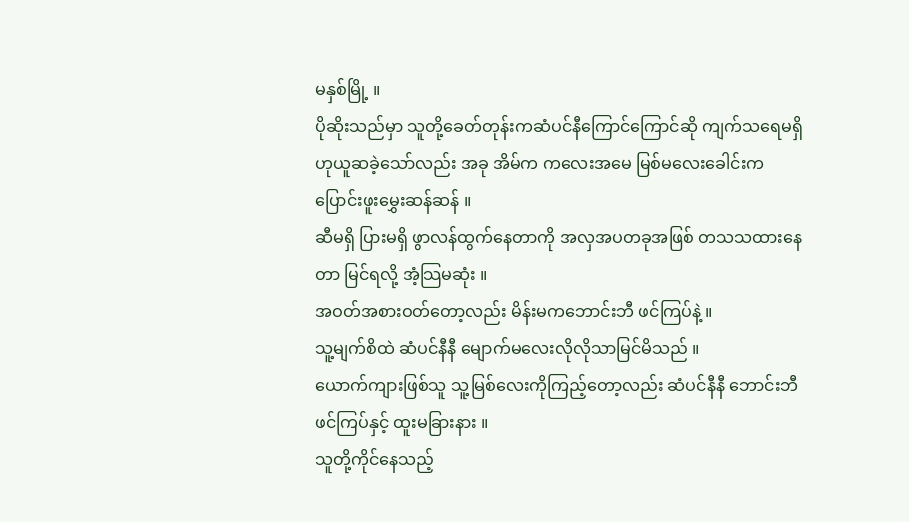မနှစ်မြို့ ။
ပိုဆိုးသည်မှာ သူတို့ခေတ်တုန်းကဆံပင်နီကြောင်ကြောင်ဆို ကျက်သရေမရှိဟုယူဆခဲ့သော်လည်း အခု အိမ်က ကလေးအမေ မြစ်မလေးခေါင်းက ပြောင်းဖူးမွှေးဆန်ဆန် ။
ဆီမရှိ ပြားမရှိ ဖွာလန်ထွက်နေတာကို အလှအပတခုအဖြစ် တသသထားနေတာ မြင်ရလို့ အံ့သြမဆုံး ။
အဝတ်အစားဝတ်တော့လည်း မိန်းမကဘောင်းဘီ ဖင်ကြပ်နဲ့ ။
သူ့မျက်စိထဲ ဆံပင်နီနီ မျောက်မလေးလိုလိုသာမြင်မိသည် ။
ယောက်ကျားဖြစ်သူ သူ့မြစ်လေးကိုကြည့်တော့လည်း ဆံပင်နီနီ ဘောင်းဘီဖင်ကြပ်နှင့် ထူးမခြားနား ။
သူတို့ကိုင်နေသည့်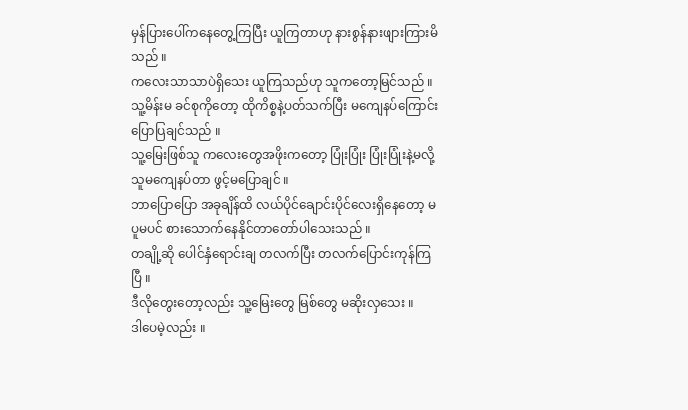မှန်ပြားပေါ်ကနေတွေ့ကြပြီး ယူကြတာဟု နားစွန်နားဖျားကြားမိသည် ။
ကလေးသာသာပဲရှိသေး ယူကြသည်ဟု သူကတော့မြင်သည် ။
သူ့မိန်းမ ခင်စုကိုတော့ ထိုကိစ္စနဲ့ပတ်သက်ပြီး မကျေနပ်ကြောင်းပြောပြချင်သည် ။
သူ့မြေးဖြစ်သူ ကလေးတွေအဖိုးကတော့ ပြုံးပြုံး ပြုံးပြုံးနဲ့မလို့ သူမကျေနပ်တာ ဖွင့်မပြောချင် ။
ဘာပြောပြော အခုချိန်ထိ လယ်ပိုင်ချောင်းပိုင်လေးရှိနေတော့ မပူမပင် စားသောက်နေနိုင်တာတော်ပါသေးသည် ။
တချို့ဆို ပေါင်နှံရောင်းချ တလက်ပြီး တလက်ပြောင်းကုန်ကြပြီ ။
ဒီလိုတွေးတော့လည်း သူ့မြေးတွေ မြစ်တွေ မဆိုးလှသေး ။
ဒါပေမဲ့လည်း ။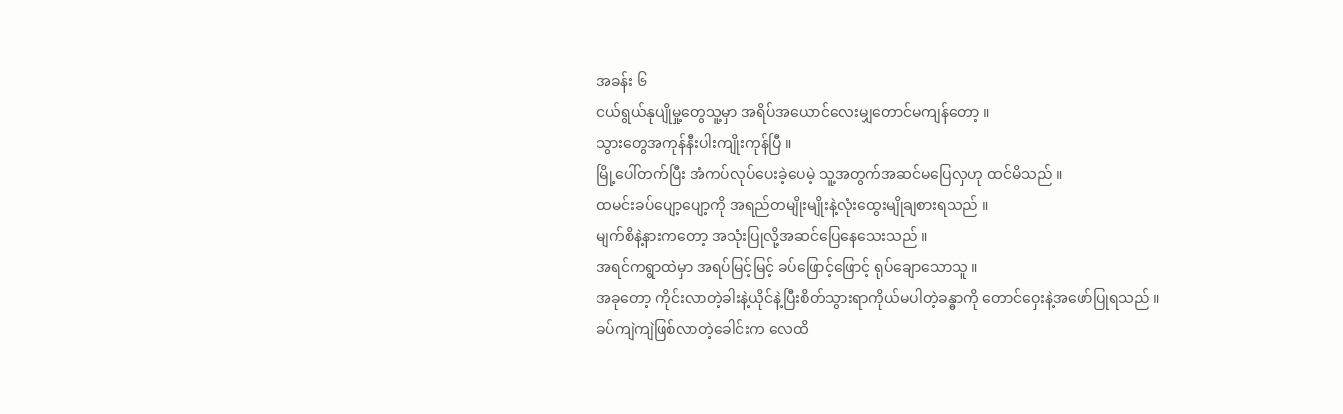အခန်း ၆
ငယ်ရွယ်နုပျိုမှု့တွေသူ့မှာ အရိပ်အယောင်လေးမျှတောင်မကျန်တော့ ။
သွားတွေအကုန်နီးပါးကျိုးကုန်ပြီ ။
မြို့ပေါ်တက်ပြီး အံကပ်လုပ်ပေးခဲ့ပေမဲ့ သူ့အတွက်အဆင်မပြေလှဟု ထင်မိသည် ။
ထမင်းခပ်ပျော့ပျော့ကို အရည်တမျိုးမျိုးနဲ့လုံးထွေးမျိုချစားရသည် ။
မျက်စိနဲ့နားကတော့ အသုံးပြုလို့အဆင်ပြေနေသေးသည် ။
အရင်ကရွာထဲမှာ အရပ်မြင့်မြင့် ခပ်ဖြောင့်ဖြောင့် ရုပ်ချောသောသူ ။
အခုတော့ ကိုင်းလာတဲ့ခါးနဲ့ယိုင်နဲ့ပြီးစိတ်သွားရာကိုယ်မပါတဲ့ခန္ဓာကို တောင်ဝှေးနဲ့အဖော်ပြုရသည် ။
ခပ်ကျဲကျဲဖြစ်လာတဲ့ခေါင်းက လေထိ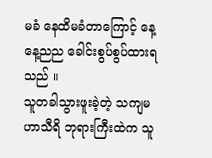မခံ နေထိမခံတာကြောင့် နေ့နေ့ညည ခေါင်းစွပ်စွပ်ထားရသည် ။
သူတခါသွားဖူးခဲ့တဲ့ သကျမဟာသီရိ ဘုရားကြီးထဲက သူ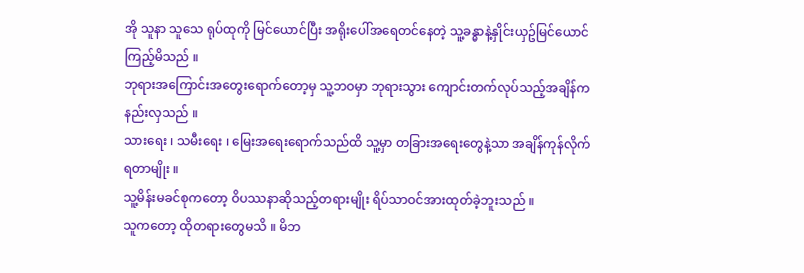အို သူနာ သူသေ ရုပ်ထုကို မြင်ယောင်ပြီး အရိုးပေါ်အရေတင်နေတဲ့ သူ့ခန္ဓာနဲ့နှိုင်းယှဥ်မြင်ယောင်ကြည့်မိသည် ။
ဘုရားအကြောင်းအတွေးရောက်တော့မှ သူ့ဘဝမှာ ဘုရားသွား ကျောင်းတက်လုပ်သည့်အချိန်ကနည်းလှသည် ။
သားရေး ၊ သမီးရေး ၊ မြေးအရေးရောက်သည်ထိ သူ့မှာ တခြားအရေးတွေနဲ့သာ အချိန်ကုန်လိုက်ရတာမျိုး ။
သူ့မိန်းမခင်စုကတော့ ဝိပဿနာဆိုသည့်တရားမျိုး ရိပ်သာဝင်အားထုတ်ခဲ့ဘူးသည် ။
သူကတော့ ထိုတရားတွေမသိ ။ မိဘ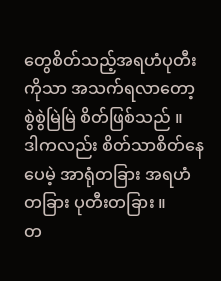တွေစိတ်သည့်အရဟံပုတီးကိုသာ အသက်ရလာတော့ စွဲစွဲမြဲမြဲ စိတ်ဖြစ်သည် ။
ဒါကလည်း စိတ်သာစိတ်နေပေမဲ့ အာရုံတခြား အရဟံတခြား ပုတီးတခြား ။
တ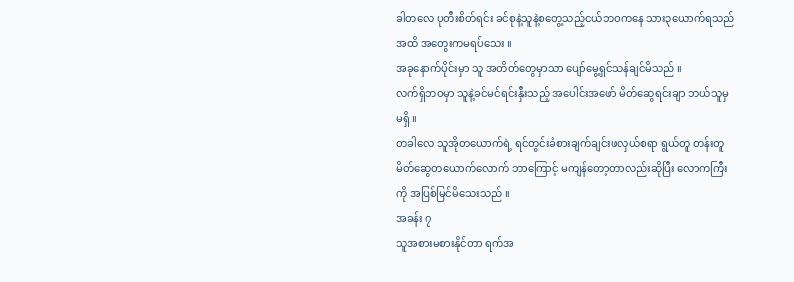ခါတလေ ပုတီးစိတ်ရင်း ခင်စုနဲ့သူနဲ့စတွေ့သည့်ငယ်ဘဝကနေ သား၃ယောက်ရသည်အထိ အတွေးကမရပ်သေး ။
အခုနောက်ပိုင်းမှာ သူ အတိတ်တွေမှာသာ ပျော်မွေ့ရှင်သန်ချင်မိသည် ။
လက်ရှိဘဝမှာ သူနဲ့ခင်မင်ရင်းနှီးသည့် အပေါင်းအဖော် မိတ်ဆွေရင်းချာ ဘယ်သူမှ မရှိ ။
တခါလေ သူအိုတယောက်ရဲ့ ရင်တွင်းခံစားချက်ချင်းဖလှယ်စရာ ရွယ်တူ တန်းတူ မိတ်ဆွေတယောက်လောက် ဘာကြောင့် မကျန်တော့တာလည်းဆိုပြီး လောကကြီးကို အပြစ်မြင်မိသေးသည် ။
အခန်း ၇
သူအစားမစားနိုင်တာ ရက်အ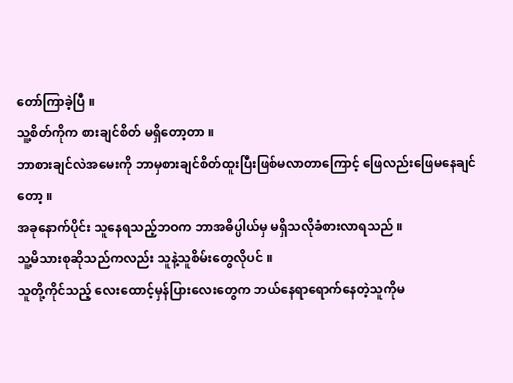တော်ကြာခဲ့ပြီ ။
သူ့စိတ်ကိုက စားချင်စိတ် မရှိတော့တာ ။
ဘာစားချင်လဲအမေးကို ဘာမှစားချင်စိတ်ထူးပြီးဖြစ်မလာတာကြောင့် ဖြေလည်းဖြေမနေချင်တော့ ။
အခုနောက်ပိုင်း သူနေရသည့်ဘဝက ဘာအဓိပ္ပါယ်မှ မရှိသလိုခံစားလာရသည် ။
သူ့မိသားစုဆိုသည်ကလည်း သူနဲ့သူစိမ်းတွေလိုပင် ။
သူတို့ကိုင်သည့် လေးထောင့်မှန်ပြားလေးတွေက ဘယ်နေရာရောက်နေတဲ့သူကိုမ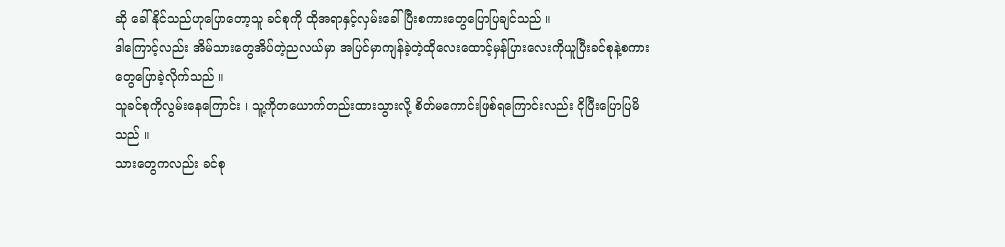ဆို ခေါ်နိုင်သည်ဟုပြောတော့သူ ခင်စုကို ထိုအရာနှင့်လှမ်းခေါ်ပြီးစကားတွေပြောပြချင်သည် ။
ဒါကြောင့်လည်း အိမ်သားတွေအိပ်တဲ့ညလယ်မှာ အပြင်မှာကျန်ခဲ့တဲ့ထိုလေးထောင့်မှန်ပြားလေးကိုယူပြီးခင်စုနဲ့စကားတွေပြောခဲ့လိုက်သည် ။
သူခင်စုကိုလွမ်းနေကြောင်း ၊ သူ့ကိုတယောက်တည်းထားသွားလို့ စိတ်မကောင်းဖြစ်ရကြောင်းလည်း ငိုပြီးပြောပြမိသည် ။
သားတွေကလည်း ခင်စု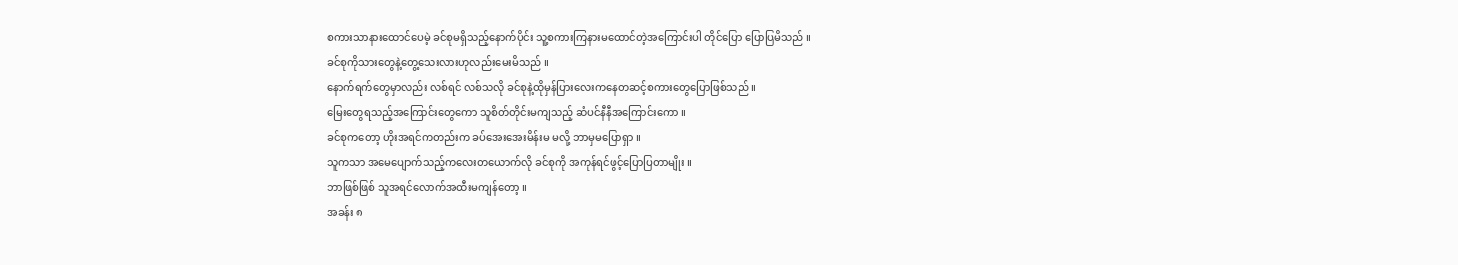စကားသာနားထောင်ပေမဲ့ ခင်စုမရှိသည့်နောက်ပိုင်း သူ့စကားကြနားမထောင်တဲ့အကြောင်းပါ တိုင်ပြော ပြောပြမိသည် ။
ခင်စုကိုသားတွေနဲ့တွေ့သေးလားဟုလည်းမေးမိသည် ။
နောက်ရက်တွေမှာလည်း လစ်ရင် လစ်သလို ခင်စုနဲ့ထိုမှန်ပြားလေးကနေတဆင့်စကားတွေပြောဖြစ်သည် ။
မြေးတွေရသည့်အကြောင်းတွေကော သူစိတ်တိုင်းမကျသည့် ဆံပင်နီနီအကြောင်းကော ။
ခင်စုကတော့ ဟိုးအရင်ကတည်းက ခပ်အေးအေးမိန်းမ မလို့ ဘာမှမပြောရှာ ။
သူကသာ အမေပျောက်သည့်ကလေးတယောက်လို ခင်စုကို အကုန်ရင်ဖွင့်ပြောပြတာမျိုး ။
ဘာဖြစ်ဖြစ် သူအရင်လောက်အထီးမကျန်တော့ ။
အခန်း ၈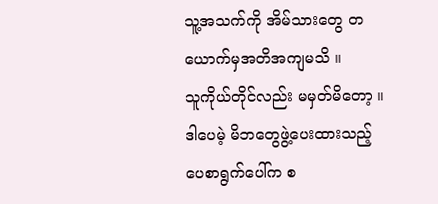သူ့အသက်ကို အိမ်သားတွေ တယောက်မှအတိအကျမသိ ။
သူကိုယ်တိုင်လည်း မမှတ်မိတော့ ။
ဒါပေမဲ့ မိဘတွေဖွဲ့ပေးထားသည့်ပေစာရွက်ပေါ်က စ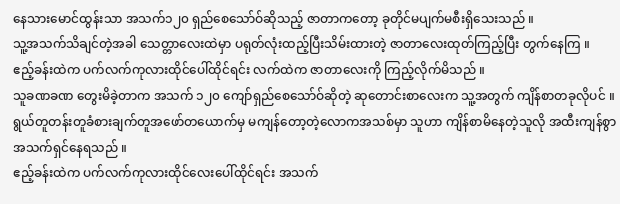နေသားမောင်ထွန်းသာ အသက်၁၂၀ ရှည်စေသော်ဝ်ဆိုသည့် ဇာတာကတော့ ခုတိုင်မပျက်မစီးရှိသေးသည် ။
သူ့အသက်သိချင်တဲ့အခါ သေတ္တာလေးထဲမှာ ပရုတ်လုံးထည့်ပြီးသိမ်းထားတဲ့ ဇာတာလေးထုတ်ကြည့်ပြီး တွက်နေကြ ။
ဧည့်ခန်းထဲက ပက်လက်ကုလားထိုင်ပေါ်ထိုင်ရင်း လက်ထဲက ဇာတာလေးကို ကြည့်လိုက်မိသည် ။
သူခဏခဏ တွေးမိခဲ့တာက အသက် ၁၂၀ ကျော်ရှည်စေသော်ဝ်ဆိုတဲ့ ဆုတောင်းစာလေးက သူ့အတွက် ကျိန်စာတခုလိုပင် ။
ရွယ်တူတန်းတူခံစားချက်တူအဖော်တယောက်မှ မကျန်တော့တဲ့လောကအသစ်မှာ သူဟာ ကျိန်စာမိနေတဲ့သူလို အထီးကျန်စွာအသက်ရှင်နေရသည် ။
ဧည့်ခန်းထဲက ပက်လက်ကုလားထိုင်လေးပေါ်ထိုင်ရင်း အသက်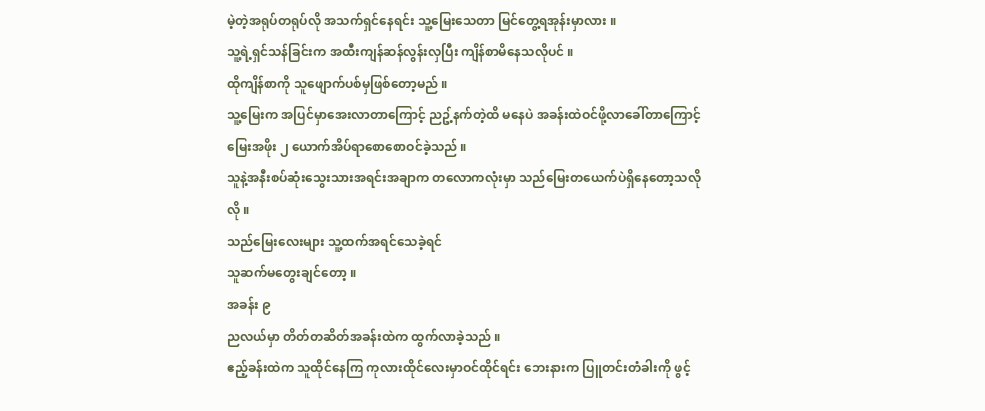မဲ့တဲ့အရုပ်တရုပ်လို အသက်ရှင်နေရင်း သူ့မြေးသေတာ မြင်တွေ့ရအုန်းမှာလား ။
သူ့ရဲ့ရှင်သန်ခြင်းက အထီးကျန်ဆန်လွန်းလှပြီး ကျိန်စာမိနေသလိုပင် ။
ထိုကျိန်စာကို သူဖျောက်ပစ်မှဖြစ်တော့မည် ။
သူ့မြေးက အပြင်မှာအေးလာတာကြောင့် ညဥ့်နက်တဲ့ထိ မနေပဲ အခန်းထဲဝင်ဖို့လာခေါ်တာကြောင့် မြေးအဖိုး ၂ ယောက်အိပ်ရာစောစောဝင်ခဲ့သည် ။
သူနဲ့အနီးစပ်ဆုံးသွေးသားအရင်းအချာက တလောကလုံးမှာ သည်မြေးတယေက်ပဲရှိနေတော့သလိုလို ။
သည်မြေးလေးများ သူ့ထက်အရင်သေခဲ့ရင်
သူဆက်မတွေးချင်တော့ ။
အခန်း ၉
ညလယ်မှာ တိတ်တဆိတ်အခန်းထဲက ထွက်လာခဲ့သည် ။
ဧည့်ခန်းထဲက သူထိုင်နေကြ ကုလားထိုင်လေးမှာဝင်ထိုင်ရင်း ဘေးနားက ပြူတင်းတံခါးကို ဖွင့်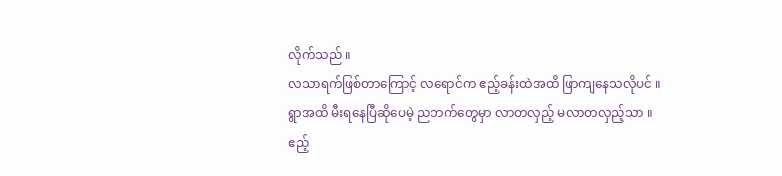လိုက်သည် ။
လသာရက်ဖြစ်တာကြောင့် လရောင်က ဧည့်ခန်းထဲအထိ ဖြာကျနေသလိုပင် ။
ရွာအထိ မီးရနေပြီဆိုပေမဲ့ ညဘက်တွေမှာ လာတလှည့် မလာတလှည့်သာ ။
ဧည့်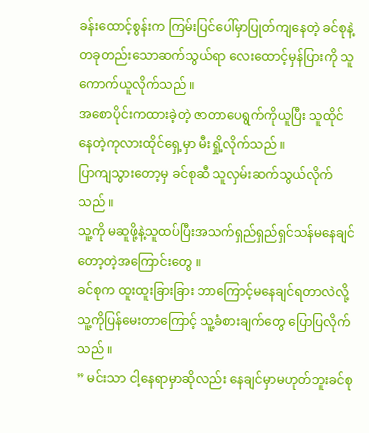ခန်းထောင့်စွန်းက ကြမ်းပြင်ပေါ်မှာပြုတ်ကျနေတဲ့ ခင်စုနဲ့တခုတည်းသောဆက်သွယ်ရာ လေးထောင့်မှန်ပြားကို သူကောက်ယူလိုက်သည် ။
အစောပိုင်းကထားခဲ့တဲ့ ဇာတာပေရွက်ကိုယူပြီး သူထိုင်နေတဲ့ကုလားထိုင်ရှေ့မှာ မီးရှို့လိုက်သည် ။
ပြာကျသွားတော့မှ ခင်စုဆီ သူလှမ်းဆက်သွယ်လိုက်သည် ။
သူ့ကို မဆူဖို့နဲ့သူထပ်ပြီးအသက်ရှည်ရှည်ရှင်သန်မနေချင်တော့တဲ့အကြောင်းတွေ ။
ခင်စုက ထူးထူးခြားခြား ဘာကြောင့်မနေချင်ရတာလဲလို့ သူ့ကိုပြန်မေးတာကြောင့် သူ့ခံစားချက်တွေ ပြောပြလိုက်သည် ။
” မင်းသာ ငါ့နေရာမှာဆိုလည်း နေချင်မှာမဟုတ်ဘူးခင်စု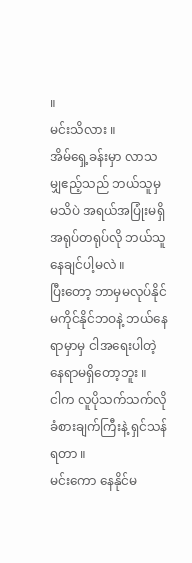။
မင်းသိလား ။
အိမ်ရှေ့ခန်းမှာ လာသမျှဧည့်သည် ဘယ်သူမှမသိပဲ အရယ်အပြုံးမရှိ အရုပ်တရုပ်လို ဘယ်သူနေချင်ပါ့မလဲ ။
ပြီးတော့ ဘာမှမလုပ်နိုင်မကိုင်နိုင်ဘဝနဲ့ ဘယ်နေရာမှာမှ ငါအရေးပါတဲ့နေရာမရှိတော့ဘူး ။
ငါက လူပိုသက်သက်လိုခံစားချက်ကြီးနဲ့ ရှင်သန်ရတာ ။
မင်းကော နေနိုင်မ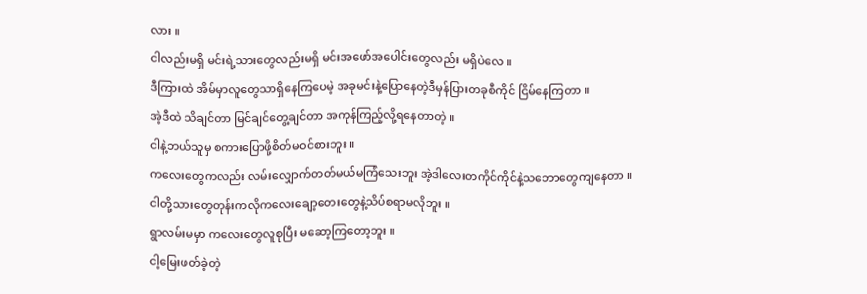လား ။
ငါလည်းမရှိ မင်းရဲ့သားတွေလည်းမရှိ မင်းအဖော်အပေါင်းတွေလည်း မရှိပဲလေ ။
ဒီကြားထဲ အိမ်မှာလူတွေသာရှိနေကြပေမဲ့ အခုမင်းနဲ့ပြောနေတဲ့ဒီမှန်ပြားတခုစီကိုင် ငြိမ်နေကြတာ ။
အဲ့ဒီထဲ သိချင်တာ မြင်ချင်တွေ့ချင်တာ အကုန်ကြည့်လို့ရနေတာတဲ့ ။
ငါနဲ့ဘယ်သူမှ စကားပြောဖို့စိတ်မဝင်စားဘူး ။
ကလေးတွေကလည်း လမ်းလျှောက်တတ်မယ်မကြံသေးဘူး အဲ့ဒါလေးတကိုင်ကိုင်နဲ့သဘောတွေကျနေတာ ။
ငါတို့သားတွေတုန်းကလိုကလေးချော့တေးတွေနဲ့သိပ်စရာမလိုဘူး ။
ရွာလမ်းမမှာ ကလေးတွေလူစုပြီး မဆော့ကြတော့ဘူး ။
ငါ့မြေးဖတ်ခဲ့တဲ့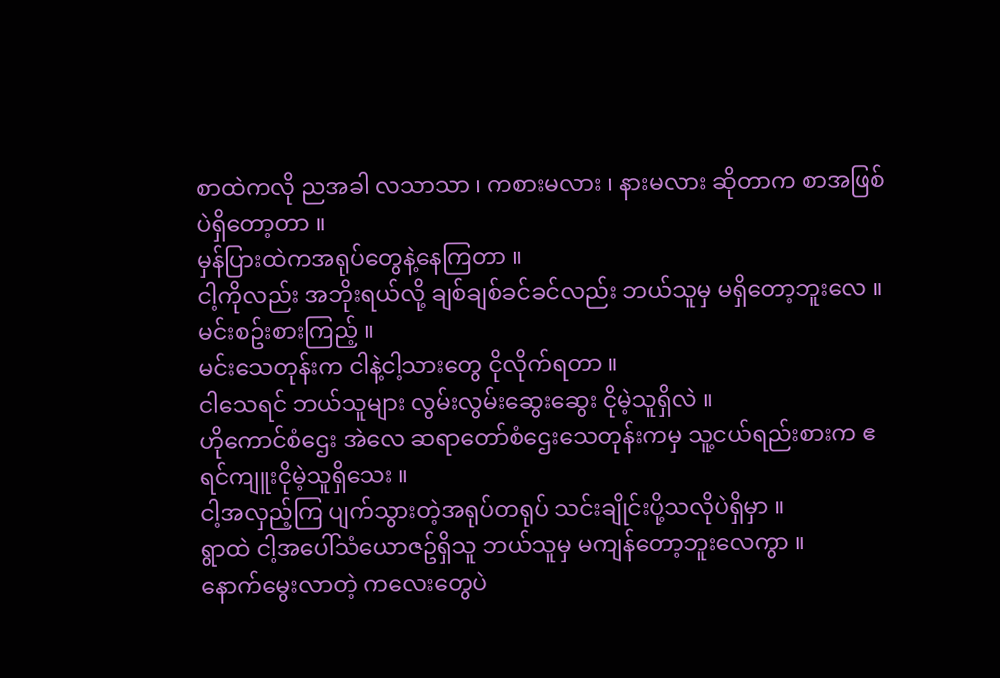စာထဲကလို ညအခါ လသာသာ ၊ ကစားမလား ၊ နားမလား ဆိုတာက စာအဖြစ်ပဲရှိတော့တာ ။
မှန်ပြားထဲကအရုပ်တွေနဲ့နေကြတာ ။
ငါ့ကိုလည်း အဘိုးရယ်လို့ ချစ်ချစ်ခင်ခင်လည်း ဘယ်သူမှ မရှိတော့ဘူးလေ ။
မင်းစဥ်းစားကြည့် ။
မင်းသေတုန်းက ငါနဲ့ငါ့သားတွေ ငိုလိုက်ရတာ ။
ငါသေရင် ဘယ်သူများ လွမ်းလွမ်းဆွေးဆွေး ငိုမဲ့သူရှိလဲ ။
ဟိုကောင်စံဌေး အဲလေ ဆရာတော်စံဌေးသေတုန်းကမှ သူ့ငယ်ရည်းစားက ဧရင်ကျူးငိုမဲ့သူရှိသေး ။
ငါ့အလှည့်ကြ ပျက်သွားတဲ့အရုပ်တရုပ် သင်းချိုင်းပို့သလိုပဲရှိမှာ ။
ရွာထဲ ငါ့အပေါ်သံယောဇဥ်ရှိသူ ဘယ်သူမှ မကျန်တော့ဘူးလေကွာ ။
နောက်မွေးလာတဲ့ ကလေးတွေပဲ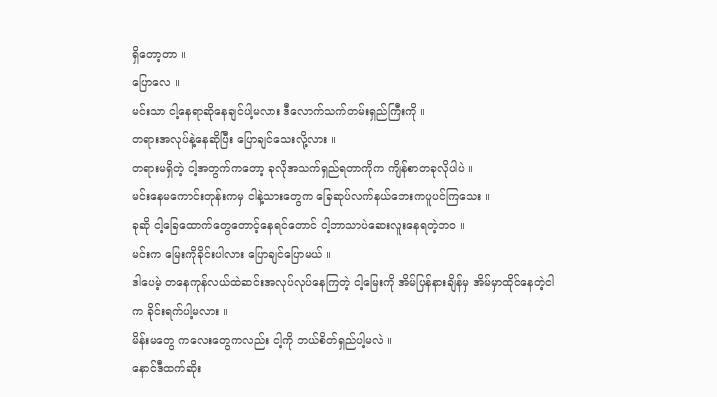ရှိတော့တာ ။
ပြောလေ ။
မင်းသာ ငါ့နေရာဆိုနေချင်ပါ့မလား ဒီလောက်သက်တမ်းရှည်ကြီးကို ။
တရားအလုပ်နဲ့နေဆိုပြီး ပြောချင်သေးလို့လား ။
တရားမရှိတဲ့ ငါ့အတွက်ကတော့ ခုလိုအသက်ရှည်ရတာကိုက ကျိန်စာတခုလိုပါပဲ ။
မင်းနေမကောင်းတုန်းကမှ ငါနဲ့သားတွေက ခြေဆုပ်လက်နယ်ဘေးကပူပင်ကြသေး ။
ခုဆို ငါ့ခြေထောက်တွေတောင့်နေရင်တောင် ငါ့ဘာသာပဲဆေးလူးနေရတဲ့ဘဝ ။
မင်းက မြေးကိုခိုင်းပါလား ပြောချင်ပြောမယ် ။
ဒါပေမဲ့ တနေကုန်လယ်ထဲဆင်းအလုပ်လုပ်နေကြတဲ့ ငါ့မြေးကို အိမ်ပြန်နားချိန်မှ အိမ်မှာထိုင်နေတဲ့ငါက ခိုင်းရက်ပါ့မလား ။
မိန်းမတွေ ကလေးတွေကလည်း ငါ့ကို ဘယ်စိတ်ရှည်ပါ့မလဲ ။
နောင်ဒီထက်ဆိုး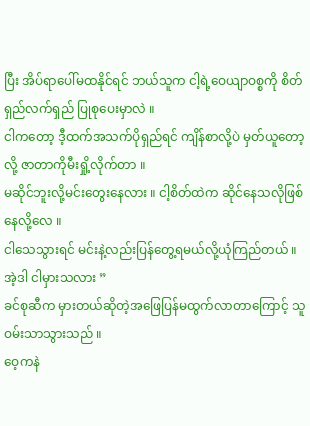ပြီး အိပ်ရာပေါ်မထနိုင်ရင် ဘယ်သူက ငါ့ရဲ့ဝေယျာဝစ္စကို စိတ်ရှည်လက်ရှည် ပြုစုပေးမှာလဲ ။
ငါကတော့ ဒီ့ထက်အသက်ပိုရှည်ရင် ကျိန်စာလို့ပဲ မှတ်ယူတော့လို့ ဇာတာကိုမီးရှို့လိုက်တာ ။
မဆိုင်ဘူးလို့မင်းတွေးနေလား ။ ငါ့စိတ်ထဲက ဆိုင်နေသလိုဖြစ်နေလို့လေ ။
ငါသေသွားရင် မင်းနဲ့လည်းပြန်တွေ့ရမယ်လို့ယုံကြည်တယ် ။
အဲ့ဒါ ငါမှားသလား ”
ခင်စုဆီက မှားတယ်ဆိုတဲ့အဖြေပြန်မထွက်လာတာကြောင့် သူဝမ်းသာသွားသည် ။
ဝေ့ကနဲ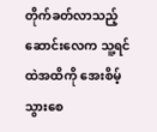တိုက်ခတ်လာသည့်ဆောင်းလေက သူ့ရင်ထဲအထိကို အေးစိမ့်သွားစေ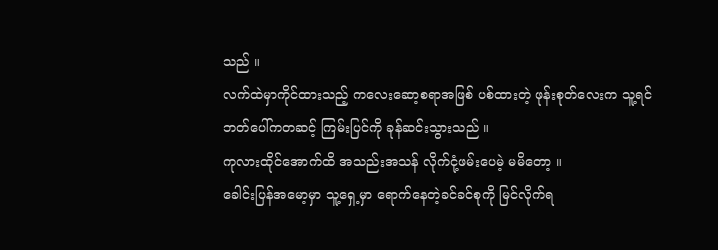သည် ။
လက်ထဲမှာကိုင်ထားသည့် ကလေးဆော့စရာအဖြစ် ပစ်ထားတဲ့ ဖုန်းစုတ်လေးက သူ့ရင်ဘတ်ပေါ်ကတဆင့် ကြမ်းပြင်ကို ခုန်ဆင်းသွားသည် ။
ကုလားထိုင်အောက်ထိ အသည်းအသန် လိုက်ငုံ့ဖမ်းပေမဲ့ မမိတော့ ။
ခေါင်းပြန်အမော့မှာ သူ့ရှေ့မှာ ရောက်နေတဲ့ခင်ခင်စုကို မြင်လိုက်ရ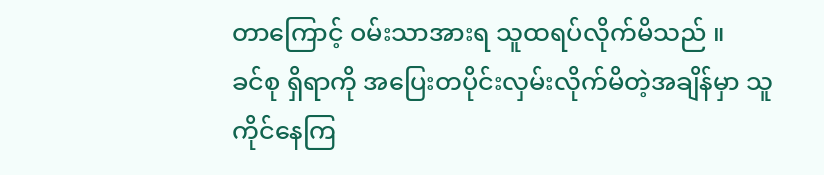တာကြောင့် ဝမ်းသာအားရ သူထရပ်လိုက်မိသည် ။
ခင်စု ရှိရာကို အပြေးတပိုင်းလှမ်းလိုက်မိတဲ့အချိန်မှာ သူကိုင်နေကြ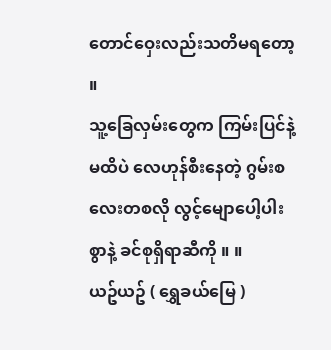တောင်ဝှေးလည်းသတိမရတော့ ။
သူ့ခြေလှမ်းတွေက ကြမ်းပြင်နဲ့မထိပဲ လေဟုန်စီးနေတဲ့ ဂွမ်းစလေးတစလို လွင့်မျောပေါ့ပါးစွာနဲ့ ခင်စုရှိရာဆီကို ။ ။
ယဥ်ယဥ် ( ရွှေခယ်မြေ )